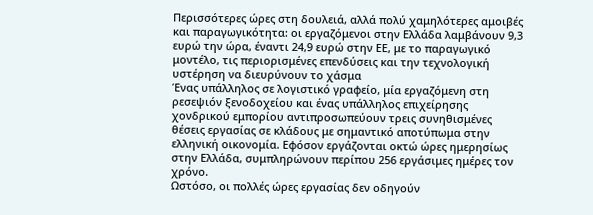Περισσότερες ώρες στη δουλειά, αλλά πολύ χαμηλότερες αμοιβές και παραγωγικότητα: οι εργαζόμενοι στην Ελλάδα λαμβάνουν 9,3 ευρώ την ώρα, έναντι 24,9 ευρώ στην ΕΕ, με το παραγωγικό μοντέλο, τις περιορισμένες επενδύσεις και την τεχνολογική υστέρηση να διευρύνουν το χάσμα
Ένας υπάλληλος σε λογιστικό γραφείο, μία εργαζόμενη στη ρεσεψιόν ξενοδοχείου και ένας υπάλληλος επιχείρησης χονδρικού εμπορίου αντιπροσωπεύουν τρεις συνηθισμένες θέσεις εργασίας σε κλάδους με σημαντικό αποτύπωμα στην ελληνική οικονομία. Εφόσον εργάζονται οκτώ ώρες ημερησίως στην Ελλάδα, συμπληρώνουν περίπου 256 εργάσιμες ημέρες τον χρόνο.
Ωστόσο, οι πολλές ώρες εργασίας δεν οδηγούν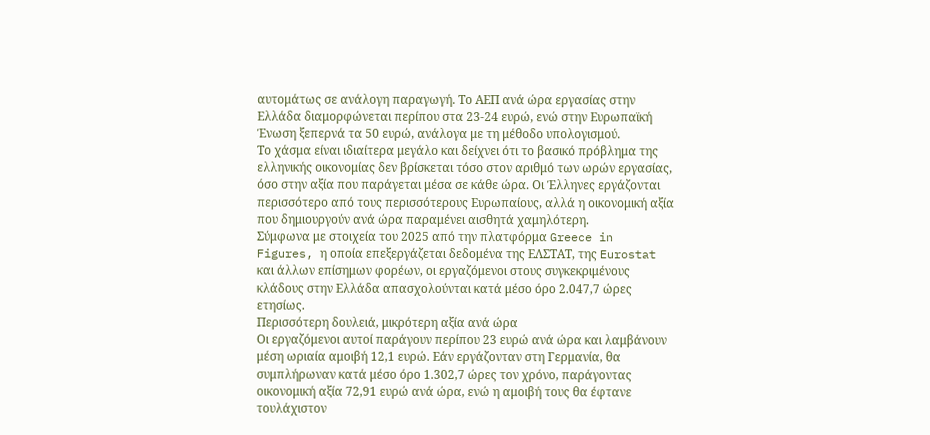αυτομάτως σε ανάλογη παραγωγή. Το ΑΕΠ ανά ώρα εργασίας στην Ελλάδα διαμορφώνεται περίπου στα 23-24 ευρώ, ενώ στην Ευρωπαϊκή Ένωση ξεπερνά τα 50 ευρώ, ανάλογα με τη μέθοδο υπολογισμού.
Το χάσμα είναι ιδιαίτερα μεγάλο και δείχνει ότι το βασικό πρόβλημα της ελληνικής οικονομίας δεν βρίσκεται τόσο στον αριθμό των ωρών εργασίας, όσο στην αξία που παράγεται μέσα σε κάθε ώρα. Οι Έλληνες εργάζονται περισσότερο από τους περισσότερους Ευρωπαίους, αλλά η οικονομική αξία που δημιουργούν ανά ώρα παραμένει αισθητά χαμηλότερη.
Σύμφωνα με στοιχεία του 2025 από την πλατφόρμα Greece in Figures, η οποία επεξεργάζεται δεδομένα της ΕΛΣΤΑΤ, της Eurostat και άλλων επίσημων φορέων, οι εργαζόμενοι στους συγκεκριμένους κλάδους στην Ελλάδα απασχολούνται κατά μέσο όρο 2.047,7 ώρες ετησίως.
Περισσότερη δουλειά, μικρότερη αξία ανά ώρα
Οι εργαζόμενοι αυτοί παράγουν περίπου 23 ευρώ ανά ώρα και λαμβάνουν μέση ωριαία αμοιβή 12,1 ευρώ. Εάν εργάζονταν στη Γερμανία, θα συμπλήρωναν κατά μέσο όρο 1.302,7 ώρες τον χρόνο, παράγοντας οικονομική αξία 72,91 ευρώ ανά ώρα, ενώ η αμοιβή τους θα έφτανε τουλάχιστον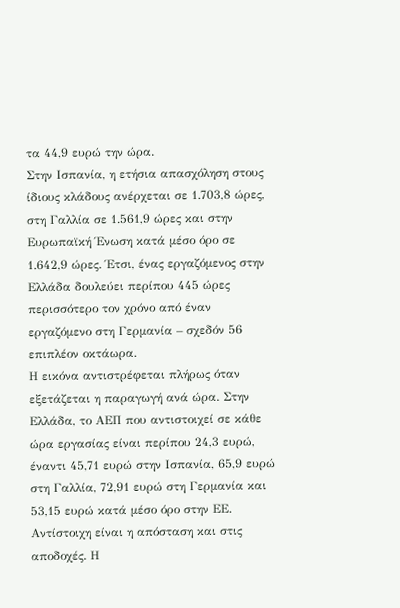τα 44,9 ευρώ την ώρα.
Στην Ισπανία, η ετήσια απασχόληση στους ίδιους κλάδους ανέρχεται σε 1.703,8 ώρες, στη Γαλλία σε 1.561,9 ώρες και στην Ευρωπαϊκή Ένωση κατά μέσο όρο σε 1.642,9 ώρες. Έτσι, ένας εργαζόμενος στην Ελλάδα δουλεύει περίπου 445 ώρες περισσότερο τον χρόνο από έναν εργαζόμενο στη Γερμανία – σχεδόν 56 επιπλέον οκτάωρα.
Η εικόνα αντιστρέφεται πλήρως όταν εξετάζεται η παραγωγή ανά ώρα. Στην Ελλάδα, το ΑΕΠ που αντιστοιχεί σε κάθε ώρα εργασίας είναι περίπου 24,3 ευρώ, έναντι 45,71 ευρώ στην Ισπανία, 65,9 ευρώ στη Γαλλία, 72,91 ευρώ στη Γερμανία και 53,15 ευρώ κατά μέσο όρο στην ΕΕ.
Αντίστοιχη είναι η απόσταση και στις αποδοχές. Η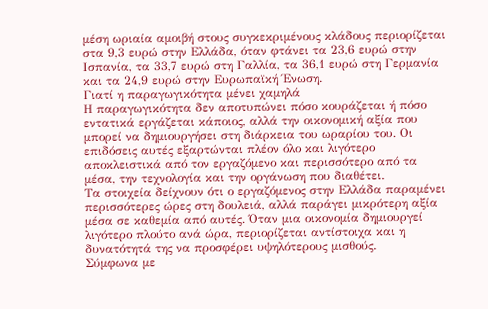μέση ωριαία αμοιβή στους συγκεκριμένους κλάδους περιορίζεται στα 9,3 ευρώ στην Ελλάδα, όταν φτάνει τα 23,6 ευρώ στην Ισπανία, τα 33,7 ευρώ στη Γαλλία, τα 36,1 ευρώ στη Γερμανία και τα 24,9 ευρώ στην Ευρωπαϊκή Ένωση.
Γιατί η παραγωγικότητα μένει χαμηλά
Η παραγωγικότητα δεν αποτυπώνει πόσο κουράζεται ή πόσο εντατικά εργάζεται κάποιος, αλλά την οικονομική αξία που μπορεί να δημιουργήσει στη διάρκεια του ωραρίου του. Οι επιδόσεις αυτές εξαρτώνται πλέον όλο και λιγότερο αποκλειστικά από τον εργαζόμενο και περισσότερο από τα μέσα, την τεχνολογία και την οργάνωση που διαθέτει.
Τα στοιχεία δείχνουν ότι ο εργαζόμενος στην Ελλάδα παραμένει περισσότερες ώρες στη δουλειά, αλλά παράγει μικρότερη αξία μέσα σε καθεμία από αυτές. Όταν μια οικονομία δημιουργεί λιγότερο πλούτο ανά ώρα, περιορίζεται αντίστοιχα και η δυνατότητά της να προσφέρει υψηλότερους μισθούς.
Σύμφωνα με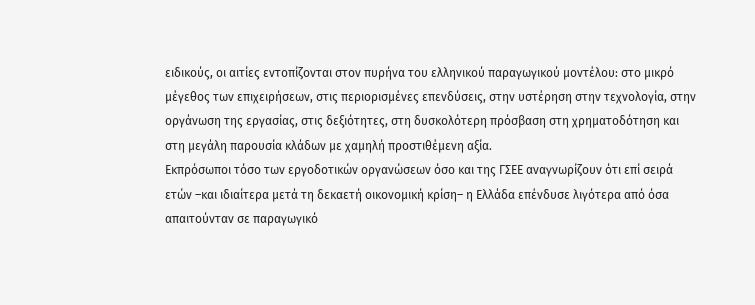ειδικούς, οι αιτίες εντοπίζονται στον πυρήνα του ελληνικού παραγωγικού μοντέλου: στο μικρό μέγεθος των επιχειρήσεων, στις περιορισμένες επενδύσεις, στην υστέρηση στην τεχνολογία, στην οργάνωση της εργασίας, στις δεξιότητες, στη δυσκολότερη πρόσβαση στη χρηματοδότηση και στη μεγάλη παρουσία κλάδων με χαμηλή προστιθέμενη αξία.
Εκπρόσωποι τόσο των εργοδοτικών οργανώσεων όσο και της ΓΣΕΕ αναγνωρίζουν ότι επί σειρά ετών –και ιδιαίτερα μετά τη δεκαετή οικονομική κρίση– η Ελλάδα επένδυσε λιγότερα από όσα απαιτούνταν σε παραγωγικό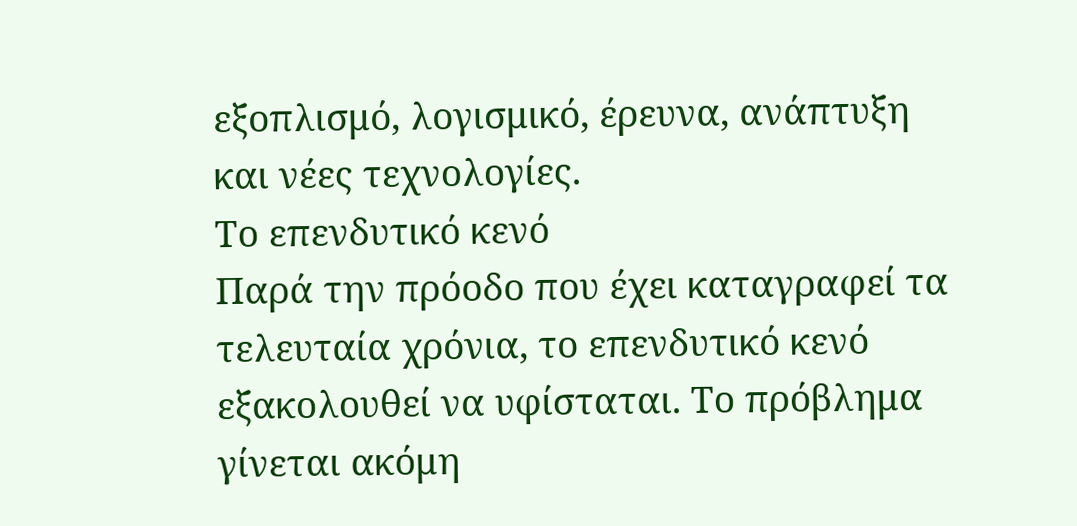εξοπλισμό, λογισμικό, έρευνα, ανάπτυξη και νέες τεχνολογίες.
Το επενδυτικό κενό
Παρά την πρόοδο που έχει καταγραφεί τα τελευταία χρόνια, το επενδυτικό κενό εξακολουθεί να υφίσταται. Το πρόβλημα γίνεται ακόμη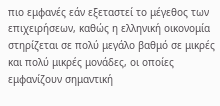πιο εμφανές εάν εξεταστεί το μέγεθος των επιχειρήσεων, καθώς η ελληνική οικονομία στηρίζεται σε πολύ μεγάλο βαθμό σε μικρές και πολύ μικρές μονάδες, οι οποίες εμφανίζουν σημαντική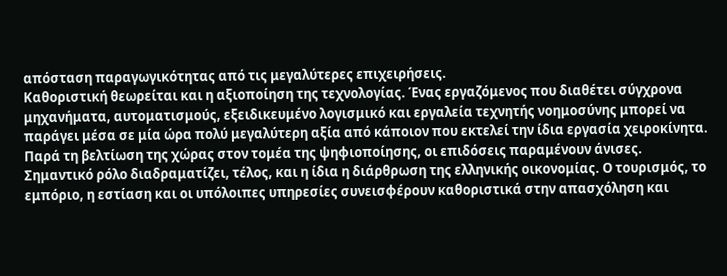απόσταση παραγωγικότητας από τις μεγαλύτερες επιχειρήσεις.
Καθοριστική θεωρείται και η αξιοποίηση της τεχνολογίας. Ένας εργαζόμενος που διαθέτει σύγχρονα μηχανήματα, αυτοματισμούς, εξειδικευμένο λογισμικό και εργαλεία τεχνητής νοημοσύνης μπορεί να παράγει μέσα σε μία ώρα πολύ μεγαλύτερη αξία από κάποιον που εκτελεί την ίδια εργασία χειροκίνητα. Παρά τη βελτίωση της χώρας στον τομέα της ψηφιοποίησης, οι επιδόσεις παραμένουν άνισες.
Σημαντικό ρόλο διαδραματίζει, τέλος, και η ίδια η διάρθρωση της ελληνικής οικονομίας. Ο τουρισμός, το εμπόριο, η εστίαση και οι υπόλοιπες υπηρεσίες συνεισφέρουν καθοριστικά στην απασχόληση και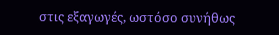στις εξαγωγές, ωστόσο συνήθως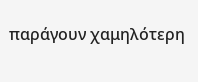παράγουν χαμηλότερη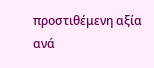προστιθέμενη αξία ανά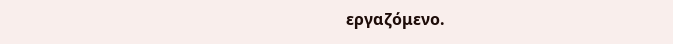εργαζόμενο.